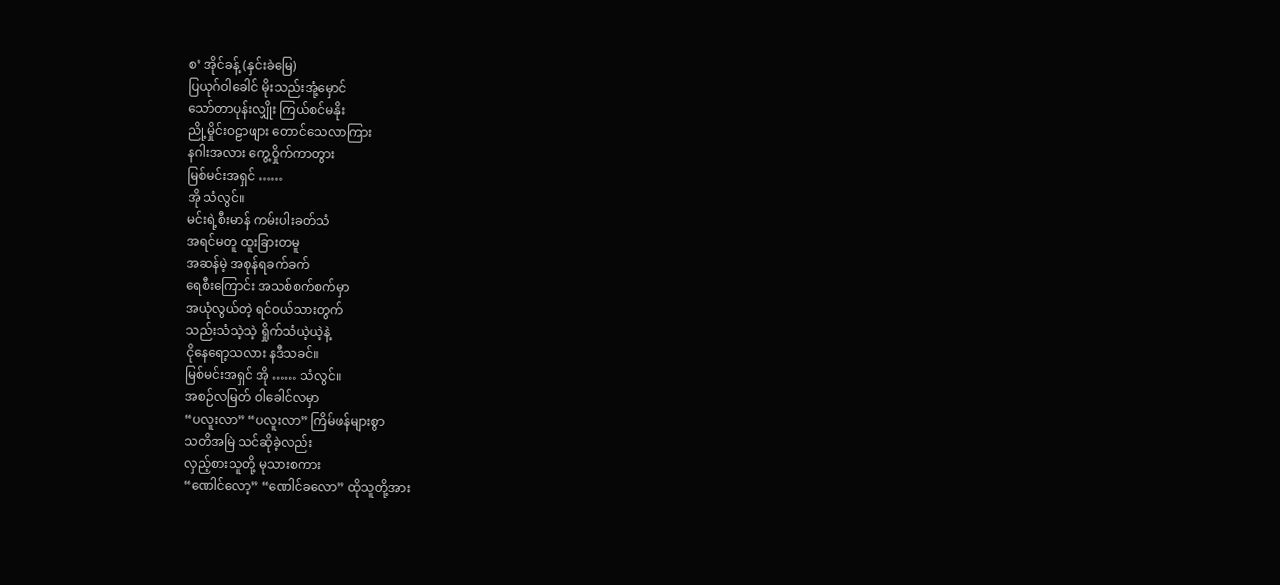စ’ အိုင်ခန့် (နှင်းခဲမြေ)
ပြယုဂ်ဝါခေါင် မိုးသည်းအုံ့မှောင်
သော်တာပုန်းလျှိုး ကြယ်စင်မနိုး
ညို့မှိုင်းဝဠာဖျား တောင်သေလာကြား
နဂါးအလား ကွေ့ဝှိုက်ကာတွား
မြစ်မင်းအရှင် ……
အို သံလွင်။
မင်းရဲ့စီးမာန် ကမ်းပါးခတ်သံ
အရင်မတူ ထူးခြားတမူ
အဆန်မဲ့ အစုန်ရခက်ခက်
ရေစီးကြောင်း အသစ်စက်စက်မှာ
အယုံလွယ်တဲ့ ရင်ဝယ်သားတွက်
သည်းသံသဲ့သဲ့ ရှိုက်သံယဲ့ယဲ့နဲ့
ငိုနေရော့သလား နဒီသခင်။
မြစ်မင်းအရှင် အို …… သံလွင်။
အစဉ်လမြတ် ဝါခေါင်လမှာ
“ပလူးလာ” “ပလူးလာ” ကြိမ်ဖန်များစွာ
သတိအမြဲ သင်ဆိုခဲ့လည်း
လှည့်စားသူတို့ မုသားစကား
“ဏေါင်လော့” “ဏေါင်ခလော” ထိုသူတို့အား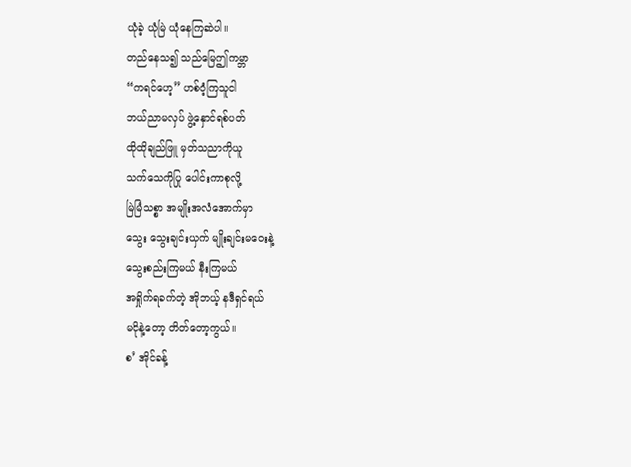ယုံခဲ့ ယုံမြဲ ယုံနေကြဆဲပါ။
တည်နေသ၍ သည်မြေဤကမ္ဘာ
“ကရင်ဟေ့” ဟစ်ဝံ့ကြသူငါ
ဘယ်ညာမလှပ် ဖွဲ့နှောင်ရစ်ပတ်
ထိုထိုချည်ဖြူ မှတ်သညာကိုယူ
သက်သေကိုပြု ပေါင်းကာစုလို့
မြဲမြံသစ္စာ အမျိုးအလံအောက်မှာ
သွေး သွေးချင်းယှက် မျိုးချင်းမဝေးနဲ့
သွေးစည်းကြမယ် နီးကြမယ်
အရှိုက်ရခက်တဲ့ အိုဘယ့် နဒီရှင်ရယ်
မငိုနဲ့တော့ တိတ်တော့ကွယ်။
စ’ အိုင်ခန့်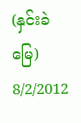(နှင်းခဲမြေ) 8/2/2012